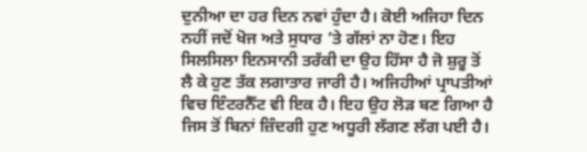ਦੁਨੀਆ ਦਾ ਹਰ ਦਿਨ ਨਵਾਂ ਹੁੰਦਾ ਹੈ। ਕੋਈ ਅਜਿਹਾ ਦਿਨ ਨਹੀਂ ਜਦੋਂ ਖੋਜ ਅਤੇ ਸੁਧਾਰ ’ਤੇ ਗੱਲਾਂ ਨਾ ਹੋਣ। ਇਹ ਸਿਲਸਿਲਾ ਇਨਸਾਨੀ ਤਰੱਕੀ ਦਾ ਉਹ ਹਿੱਸਾ ਹੈ ਜੋ ਸ਼ੁਰੂ ਤੋਂ ਲੈ ਕੇ ਹੁਣ ਤੱਕ ਲਗਾਤਾਰ ਜਾਰੀ ਹੈ। ਅਜਿਹੀਆਂ ਪ੍ਰਾਪਤੀਆਂ ਵਿਚ ਇੰਟਰਨੈੱਟ ਵੀ ਇਕ ਹੈ। ਇਹ ਉਹ ਲੋੜ ਬਣ ਗਿਆ ਹੈ ਜਿਸ ਤੋਂ ਬਿਨਾਂ ਜ਼ਿੰਦਗੀ ਹੁਣ ਅਧੂਰੀ ਲੱਗਣ ਲੱਗ ਪਈ ਹੈ।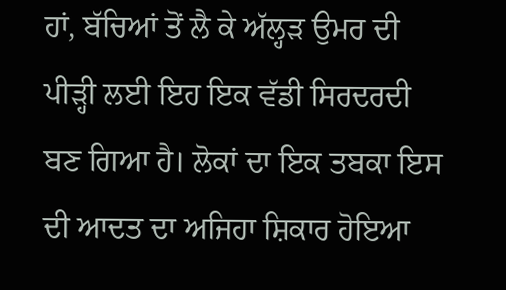ਹਾਂ, ਬੱਚਿਆਂ ਤੋਂ ਲੈ ਕੇ ਅੱਲ੍ਹੜ ਉਮਰ ਦੀ ਪੀੜ੍ਹੀ ਲਈ ਇਹ ਇਕ ਵੱਡੀ ਸਿਰਦਰਦੀ ਬਣ ਗਿਆ ਹੈ। ਲੋਕਾਂ ਦਾ ਇਕ ਤਬਕਾ ਇਸ ਦੀ ਆਦਤ ਦਾ ਅਜਿਹਾ ਸ਼ਿਕਾਰ ਹੋਇਆ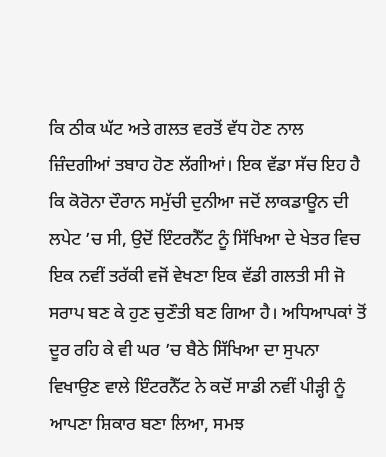ਕਿ ਠੀਕ ਘੱਟ ਅਤੇ ਗਲਤ ਵਰਤੋਂ ਵੱਧ ਹੋਣ ਨਾਲ ਜ਼ਿੰਦਗੀਆਂ ਤਬਾਹ ਹੋਣ ਲੱਗੀਆਂ। ਇਕ ਵੱਡਾ ਸੱਚ ਇਹ ਹੈ ਕਿ ਕੋਰੋਨਾ ਦੌਰਾਨ ਸਮੁੱਚੀ ਦੁਨੀਆ ਜਦੋਂ ਲਾਕਡਾਊਨ ਦੀ ਲਪੇਟ ’ਚ ਸੀ, ਉਦੋਂ ਇੰਟਰਨੈੱਟ ਨੂੰ ਸਿੱਖਿਆ ਦੇ ਖੇਤਰ ਵਿਚ ਇਕ ਨਵੀਂ ਤਰੱਕੀ ਵਜੋਂ ਵੇਖਣਾ ਇਕ ਵੱਡੀ ਗਲਤੀ ਸੀ ਜੋ ਸਰਾਪ ਬਣ ਕੇ ਹੁਣ ਚੁਣੌਤੀ ਬਣ ਗਿਆ ਹੈ। ਅਧਿਆਪਕਾਂ ਤੋਂ ਦੂਰ ਰਹਿ ਕੇ ਵੀ ਘਰ ’ਚ ਬੈਠੇ ਸਿੱਖਿਆ ਦਾ ਸੁਪਨਾ ਵਿਖਾਉਣ ਵਾਲੇ ਇੰਟਰਨੈੱਟ ਨੇ ਕਦੋਂ ਸਾਡੀ ਨਵੀਂ ਪੀੜ੍ਹੀ ਨੂੰ ਆਪਣਾ ਸ਼ਿਕਾਰ ਬਣਾ ਲਿਆ, ਸਮਝ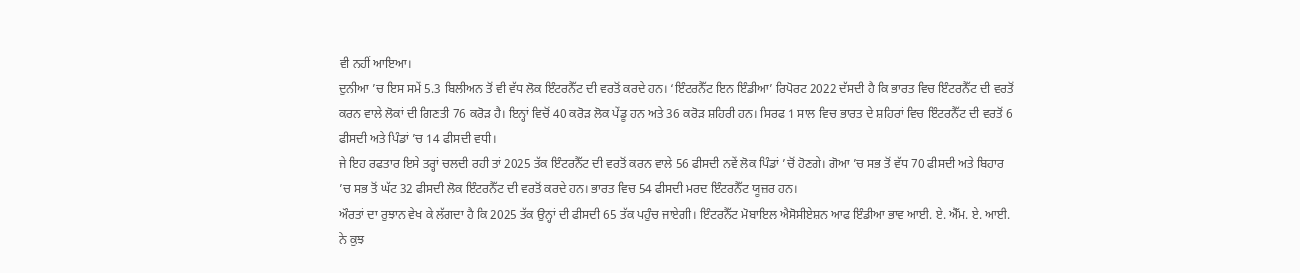ਵੀ ਨਹੀਂ ਆਇਆ।
ਦੁਨੀਆ ’ਚ ਇਸ ਸਮੇਂ 5.3 ਬਿਲੀਅਨ ਤੋਂ ਵੀ ਵੱਧ ਲੋਕ ਇੰਟਰਨੈੱਟ ਦੀ ਵਰਤੋਂ ਕਰਦੇ ਹਨ। ‘ਇੰਟਰਨੈੱਟ ਇਨ ਇੰਡੀਆ’ ਰਿਪੋਰਟ 2022 ਦੱਸਦੀ ਹੈ ਕਿ ਭਾਰਤ ਵਿਚ ਇੰਟਰਨੈੱਟ ਦੀ ਵਰਤੋਂ ਕਰਨ ਵਾਲੇ ਲੋਕਾਂ ਦੀ ਗਿਣਤੀ 76 ਕਰੋੜ ਹੈ। ਇਨ੍ਹਾਂ ਵਿਚੋਂ 40 ਕਰੋੜ ਲੋਕ ਪੇਂਡੂ ਹਨ ਅਤੇ 36 ਕਰੋੜ ਸ਼ਹਿਰੀ ਹਨ। ਸਿਰਫ 1 ਸਾਲ ਵਿਚ ਭਾਰਤ ਦੇ ਸ਼ਹਿਰਾਂ ਵਿਚ ਇੰਟਰਨੈੱਟ ਦੀ ਵਰਤੋਂ 6 ਫੀਸਦੀ ਅਤੇ ਪਿੰਡਾਂ ’ਚ 14 ਫੀਸਦੀ ਵਧੀ।
ਜੇ ਇਹ ਰਫਤਾਰ ਇਸੇ ਤਰ੍ਹਾਂ ਚਲਦੀ ਰਹੀ ਤਾਂ 2025 ਤੱਕ ਇੰਟਰਨੈੱਟ ਦੀ ਵਰਤੋਂ ਕਰਨ ਵਾਲੇ 56 ਫੀਸਦੀ ਨਵੇਂ ਲੋਕ ਪਿੰਡਾਂ ’ਚੋਂ ਹੋਣਗੇ। ਗੋਆ ’ਚ ਸਭ ਤੋਂ ਵੱਧ 70 ਫੀਸਦੀ ਅਤੇ ਬਿਹਾਰ ’ਚ ਸਭ ਤੋਂ ਘੱਟ 32 ਫੀਸਦੀ ਲੋਕ ਇੰਟਰਨੈੱਟ ਦੀ ਵਰਤੋਂ ਕਰਦੇ ਹਨ। ਭਾਰਤ ਵਿਚ 54 ਫੀਸਦੀ ਮਰਦ ਇੰਟਰਨੈੱਟ ਯੂਜ਼ਰ ਹਨ।
ਔਰਤਾਂ ਦਾ ਰੁਝਾਨ ਵੇਖ ਕੇ ਲੱਗਦਾ ਹੈ ਕਿ 2025 ਤੱਕ ਉਨ੍ਹਾਂ ਦੀ ਫੀਸਦੀ 65 ਤੱਕ ਪਹੁੰਚ ਜਾਏਗੀ। ਇੰਟਰਨੈੱਟ ਮੋਬਾਇਲ ਐਸੋਸੀਏਸ਼ਨ ਆਫ ਇੰਡੀਆ ਭਾਵ ਆਈ. ਏ. ਐੱਮ. ਏ. ਆਈ. ਨੇ ਕੁਝ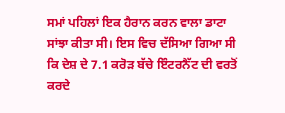ਸਮਾਂ ਪਹਿਲਾਂ ਇਕ ਹੈਰਾਨ ਕਰਨ ਵਾਲਾ ਡਾਟਾ ਸਾਂਝਾ ਕੀਤਾ ਸੀ। ਇਸ ਵਿਚ ਦੱਸਿਆ ਗਿਆ ਸੀ ਕਿ ਦੇਸ਼ ਦੇ 7.1 ਕਰੋੜ ਬੱਚੇ ਇੰਟਰਨੈੱਟ ਦੀ ਵਰਤੋਂ ਕਰਦੇ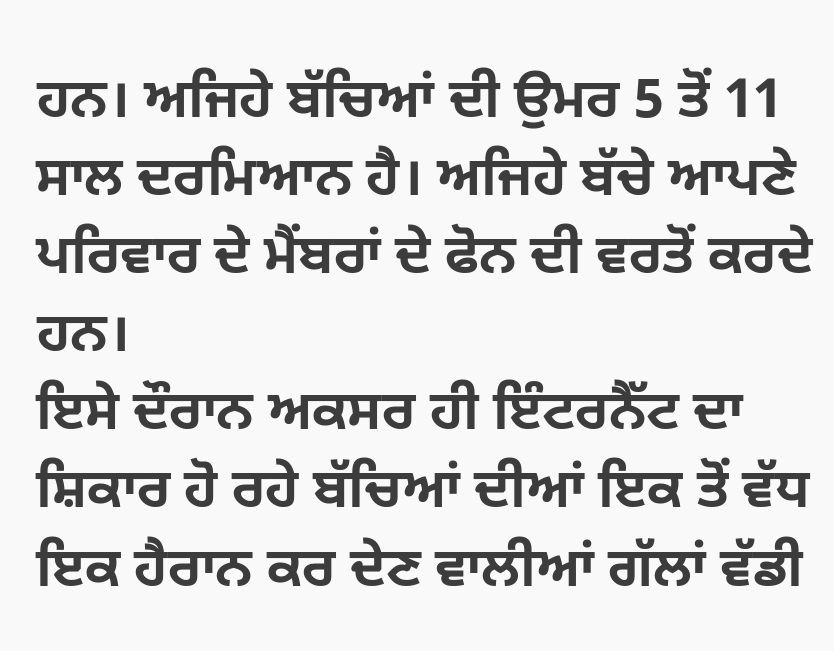ਹਨ। ਅਜਿਹੇ ਬੱਚਿਆਂ ਦੀ ਉਮਰ 5 ਤੋਂ 11 ਸਾਲ ਦਰਮਿਆਨ ਹੈ। ਅਜਿਹੇ ਬੱਚੇ ਆਪਣੇ ਪਰਿਵਾਰ ਦੇ ਮੈਂਬਰਾਂ ਦੇ ਫੋਨ ਦੀ ਵਰਤੋਂ ਕਰਦੇ ਹਨ।
ਇਸੇ ਦੌਰਾਨ ਅਕਸਰ ਹੀ ਇੰਟਰਨੈੱਟ ਦਾ ਸ਼ਿਕਾਰ ਹੋ ਰਹੇ ਬੱਚਿਆਂ ਦੀਆਂ ਇਕ ਤੋਂ ਵੱਧ ਇਕ ਹੈਰਾਨ ਕਰ ਦੇਣ ਵਾਲੀਆਂ ਗੱਲਾਂ ਵੱਡੀ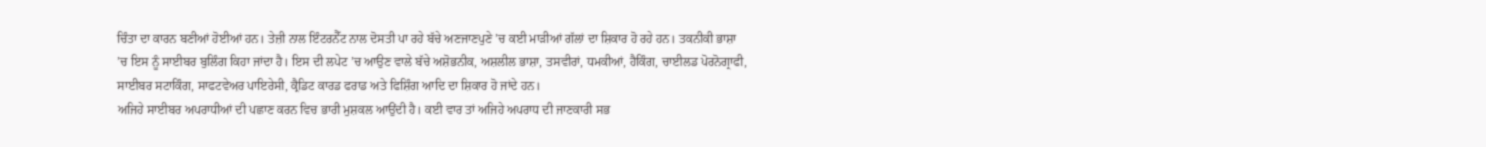ਚਿੰਤਾ ਦਾ ਕਾਰਨ ਬਣੀਆਂ ਹੋਈਆਂ ਹਨ। ਤੇਜ਼ੀ ਨਾਲ ਇੰਟਰਨੈੱਟ ਨਾਲ ਦੋਸਤੀ ਪਾ ਰਹੇ ਬੱਚੇ ਅਣਜਾਣਪੁਣੇ ’ਚ ਕਈ ਮਾੜੀਆਂ ਗੱਲਾਂ ਦਾ ਸ਼ਿਕਾਰ ਹੋ ਰਹੇ ਹਨ। ਤਕਨੀਕੀ ਭਾਸ਼ਾ ’ਚ ਇਸ ਨੂੰ ਸਾਈਬਰ ਬੁਲਿੰਗ ਕਿਹਾ ਜਾਂਦਾ ਹੈ। ਇਸ ਦੀ ਲਪੇਟ ’ਚ ਆਉਣ ਵਾਲੇ ਬੱਚੇ ਅਸ਼ੋਭਨੀਕ, ਅਸ਼ਲੀਲ ਭਾਸ਼ਾ, ਤਸਵੀਰਾਂ, ਧਮਕੀਆਂ, ਹੈਕਿੰਗ, ਚਾਈਲਡ ਪੋਰਨੋਗ੍ਰਾਫੀ, ਸਾਈਬਰ ਸਟਾਕਿੰਗ, ਸਾਫਟਵੇਅਰ ਪਾਇਰੇਸੀ, ਕ੍ਰੈਡਿਟ ਕਾਰਡ ਫਰਾਡ ਅਤੇ ਫਿਸ਼ਿੰਗ ਆਦਿ ਦਾ ਸ਼ਿਕਾਰ ਹੋ ਜਾਂਦੇ ਹਨ।
ਅਜਿਹੇ ਸਾਈਬਰ ਅਪਰਾਧੀਆਂ ਦੀ ਪਛਾਣ ਕਰਨ ਵਿਚ ਭਾਰੀ ਮੁਸ਼ਕਲ ਆਉਂਦੀ ਹੈ। ਕਈ ਵਾਰ ਤਾਂ ਅਜਿਹੇ ਅਪਰਾਧ ਦੀ ਜਾਣਕਾਰੀ ਸਭ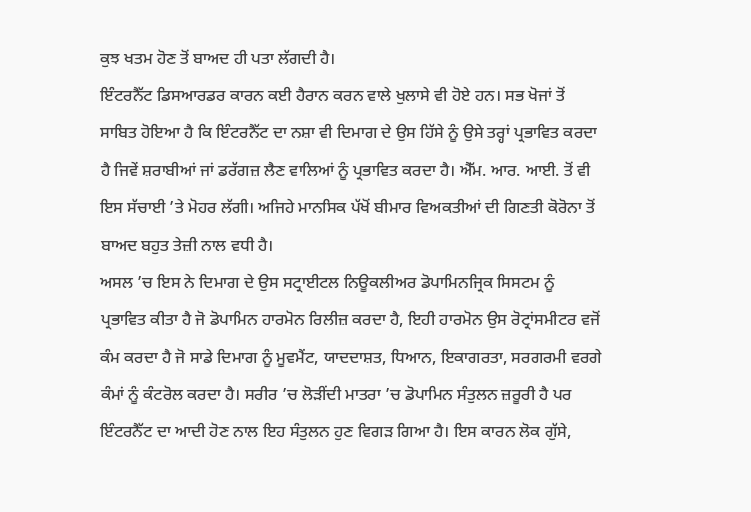ਕੁਝ ਖਤਮ ਹੋਣ ਤੋਂ ਬਾਅਦ ਹੀ ਪਤਾ ਲੱਗਦੀ ਹੈ।
ਇੰਟਰਨੈੱਟ ਡਿਸਆਰਡਰ ਕਾਰਨ ਕਈ ਹੈਰਾਨ ਕਰਨ ਵਾਲੇ ਖੁਲਾਸੇ ਵੀ ਹੋਏ ਹਨ। ਸਭ ਖੋਜਾਂ ਤੋਂ ਸਾਬਿਤ ਹੋਇਆ ਹੈ ਕਿ ਇੰਟਰਨੈੱਟ ਦਾ ਨਸ਼ਾ ਵੀ ਦਿਮਾਗ ਦੇ ਉਸ ਹਿੱਸੇ ਨੂੰ ਉਸੇ ਤਰ੍ਹਾਂ ਪ੍ਰਭਾਵਿਤ ਕਰਦਾ ਹੈ ਜਿਵੇਂ ਸ਼ਰਾਬੀਆਂ ਜਾਂ ਡਰੱਗਜ਼ ਲੈਣ ਵਾਲਿਆਂ ਨੂੰ ਪ੍ਰਭਾਵਿਤ ਕਰਦਾ ਹੈ। ਐੱਮ. ਆਰ. ਆਈ. ਤੋਂ ਵੀ ਇਸ ਸੱਚਾਈ ’ਤੇ ਮੋਹਰ ਲੱਗੀ। ਅਜਿਹੇ ਮਾਨਸਿਕ ਪੱਖੋਂ ਬੀਮਾਰ ਵਿਅਕਤੀਆਂ ਦੀ ਗਿਣਤੀ ਕੋਰੋਨਾ ਤੋਂ ਬਾਅਦ ਬਹੁਤ ਤੇਜ਼ੀ ਨਾਲ ਵਧੀ ਹੈ।
ਅਸਲ ’ਚ ਇਸ ਨੇ ਦਿਮਾਗ ਦੇ ਉਸ ਸਟ੍ਰਾਈਟਲ ਨਿਊਕਲੀਅਰ ਡੋਪਾਮਿਨਜ੍ਰਿਕ ਸਿਸਟਮ ਨੂੰ ਪ੍ਰਭਾਵਿਤ ਕੀਤਾ ਹੈ ਜੋ ਡੋਪਾਮਿਨ ਹਾਰਮੋਨ ਰਿਲੀਜ਼ ਕਰਦਾ ਹੈ, ਇਹੀ ਹਾਰਮੋਨ ਉਸ ਰੋਟ੍ਰਾਂਸਮੀਟਰ ਵਜੋਂ ਕੰਮ ਕਰਦਾ ਹੈ ਜੋ ਸਾਡੇ ਦਿਮਾਗ ਨੂੰ ਮੂਵਮੈਂਟ, ਯਾਦਦਾਸ਼ਤ, ਧਿਆਨ, ਇਕਾਗਰਤਾ, ਸਰਗਰਮੀ ਵਰਗੇ ਕੰਮਾਂ ਨੂੰ ਕੰਟਰੋਲ ਕਰਦਾ ਹੈ। ਸਰੀਰ ’ਚ ਲੋੜੀਂਦੀ ਮਾਤਰਾ ’ਚ ਡੋਪਾਮਿਨ ਸੰਤੁਲਨ ਜ਼ਰੂਰੀ ਹੈ ਪਰ ਇੰਟਰਨੈੱਟ ਦਾ ਆਦੀ ਹੋਣ ਨਾਲ ਇਹ ਸੰਤੁਲਨ ਹੁਣ ਵਿਗੜ ਗਿਆ ਹੈ। ਇਸ ਕਾਰਨ ਲੋਕ ਗੁੱਸੇ,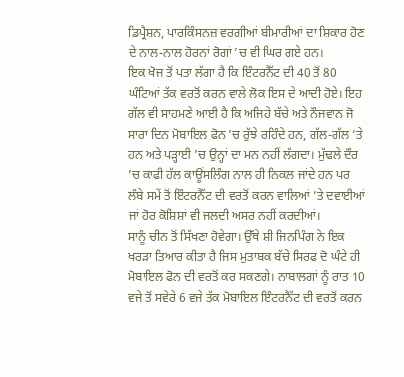ਡਿਪ੍ਰੈਸ਼ਨ, ਪਾਰਕਿੰਸਨਜ਼ ਵਰਗੀਆਂ ਬੀਮਾਰੀਆਂ ਦਾ ਸ਼ਿਕਾਰ ਹੋਣ ਦੇ ਨਾਲ-ਨਾਲ ਹੋਰਨਾਂ ਰੋਗਾਂ ’ਚ ਵੀ ਘਿਰ ਗਏ ਹਨ।
ਇਕ ਖੋਜ ਤੋਂ ਪਤਾ ਲੱਗਾ ਹੈ ਕਿ ਇੰਟਰਨੈੱਟ ਦੀ 40 ਤੋਂ 80 ਘੰਟਿਆਂ ਤੱਕ ਵਰਤੋਂ ਕਰਨ ਵਾਲੇ ਲੋਕ ਇਸ ਦੇ ਆਦੀ ਹੋਏ। ਇਹ ਗੱਲ ਵੀ ਸਾਹਮਣੇ ਆਈ ਹੈ ਕਿ ਅਜਿਹੇ ਬੱਚੇ ਅਤੇ ਨੌਜਵਾਨ ਜੋ ਸਾਰਾ ਦਿਨ ਮੋਬਾਇਲ ਫੋਨ ’ਚ ਰੁੱਝੇ ਰਹਿੰਦੇ ਹਨ, ਗੱਲ-ਗੱਲ ’ਤੇ ਹਨ ਅਤੇ ਪੜ੍ਹਾਈ ’ਚ ਉਨ੍ਹਾਂ ਦਾ ਮਨ ਨਹੀਂ ਲੱਗਦਾ। ਮੁੱਢਲੇ ਦੌਰ ’ਚ ਕਾਫੀ ਹੱਲ ਕਾਊਂਸਲਿੰਗ ਨਾਲ ਹੀ ਨਿਕਲ ਜਾਂਦੇ ਹਨ ਪਰ ਲੰਬੇ ਸਮੇਂ ਤੋਂ ਇੰਟਰਨੈੱਟ ਦੀ ਵਰਤੋਂ ਕਰਨ ਵਾਲਿਆਂ ’ਤੇ ਦਵਾਈਆਂ ਜਾਂ ਹੋਰ ਕੋਸ਼ਿਸ਼ਾਂ ਵੀ ਜਲਦੀ ਅਸਰ ਨਹੀਂ ਕਰਦੀਆਂ।
ਸਾਨੂੰ ਚੀਨ ਤੋਂ ਸਿੱਖਣਾ ਹੋਵੇਗਾ। ਉੱਥੇ ਸ਼ੀ ਜਿਨਪਿੰਗ ਨੇ ਇਕ ਖਰੜਾ ਤਿਆਰ ਕੀਤਾ ਹੈ ਜਿਸ ਮੁਤਾਬਕ ਬੱਚੇ ਸਿਰਫ ਦੋ ਘੰਟੇ ਹੀ ਮੋਬਾਇਲ ਫੋਨ ਦੀ ਵਰਤੋਂ ਕਰ ਸਕਣਗੇ। ਨਾਬਾਲਗਾਂ ਨੂੰ ਰਾਤ 10 ਵਜੇ ਤੋਂ ਸਵੇਰੇ 6 ਵਜੇ ਤੱਕ ਮੋਬਾਇਲ ਇੰਟਰਨੈੱਟ ਦੀ ਵਰਤੋਂ ਕਰਨ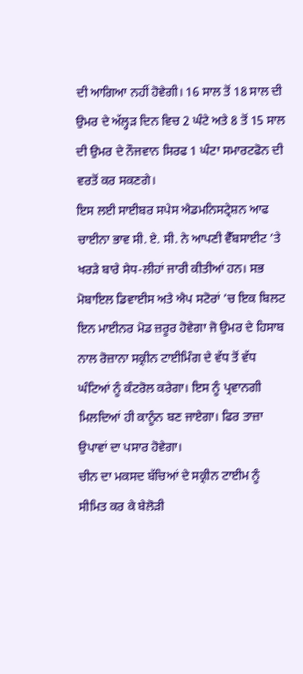ਦੀ ਆਗਿਆ ਨਹੀਂ ਹੋਵੇਗੀ। 16 ਸਾਲ ਤੋਂ 18 ਸਾਲ ਦੀ ਉਮਰ ਦੇ ਅੱਲ੍ਹੜ ਦਿਨ ਵਿਚ 2 ਘੰਟੇ ਅਤੇ 8 ਤੋਂ 15 ਸਾਲ ਦੀ ਉਮਰ ਦੇ ਨੌਜਵਾਨ ਸਿਰਫ 1 ਘੰਟਾ ਸਮਾਰਟਫੋਨ ਦੀ ਵਰਤੋਂ ਕਰ ਸਕਣਗੇ।
ਇਸ ਲਈ ਸਾਈਬਰ ਸਪੇਸ ਐਡਮਨਿਸਟ੍ਰੇਸ਼ਨ ਆਫ ਚਾਈਨਾ ਭਾਵ ਸੀ. ਏ. ਸੀ. ਨੇ ਆਪਣੀ ਵੈੱਬਸਾਈਟ ’ਤੇ ਖਰੜੇ ਬਾਰੇ ਸੇਧ-ਲੀਹਾਂ ਜਾਰੀ ਕੀਤੀਆਂ ਹਨ। ਸਭ ਮੋਬਾਇਲ ਡਿਵਾਈਸ ਅਤੇ ਐਪ ਸਟੋਰਾਂ ’ਚ ਇਕ ਬਿਲਟ ਇਨ ਮਾਈਨਰ ਮੋਡ ਜ਼ਰੂਰ ਹੋਵੇਗਾ ਜੋ ਉਮਰ ਦੇ ਹਿਸਾਬ ਨਾਲ ਰੋਜ਼ਾਨਾ ਸਕ੍ਰੀਨ ਟਾਈਮਿੰਗ ਦੇ ਵੱਧ ਤੋਂ ਵੱਧ ਘੰਟਿਆਂ ਨੂੰ ਕੰਟਰੋਲ ਕਰੇਗਾ। ਇਸ ਨੂੰ ਪ੍ਰਵਾਨਗੀ ਮਿਲਦਿਆਂ ਹੀ ਕਾਨੂੰਨ ਬਣ ਜਾਏਗਾ। ਫਿਰ ਤਾਜ਼ਾ ਉਪਾਵਾਂ ਦਾ ਪਸਾਰ ਹੋਵੇਗਾ।
ਚੀਨ ਦਾ ਮਕਸਦ ਬੱਚਿਆਂ ਦੇ ਸਕ੍ਰੀਨ ਟਾਈਮ ਨੂੰ ਸੀਮਿਤ ਕਰ ਕੇ ਬੇਲੋੜੀ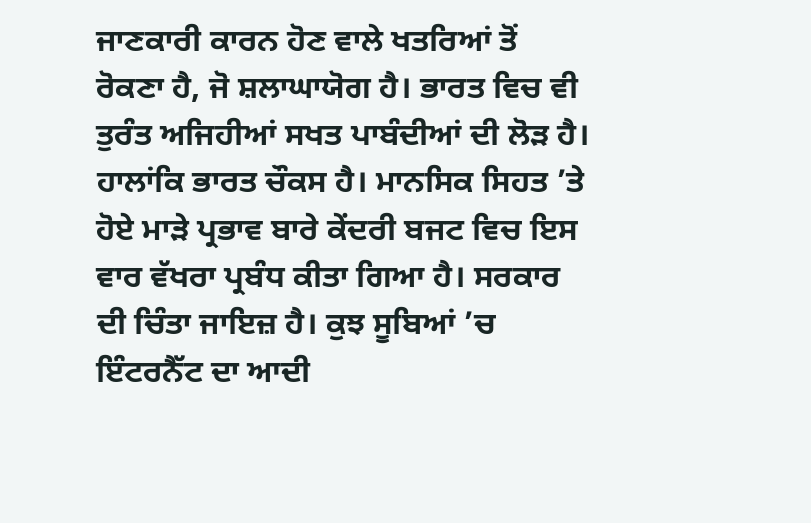ਜਾਣਕਾਰੀ ਕਾਰਨ ਹੋਣ ਵਾਲੇ ਖਤਰਿਆਂ ਤੋਂ ਰੋਕਣਾ ਹੈ, ਜੋ ਸ਼ਲਾਘਾਯੋਗ ਹੈ। ਭਾਰਤ ਵਿਚ ਵੀ ਤੁਰੰਤ ਅਜਿਹੀਆਂ ਸਖਤ ਪਾਬੰਦੀਆਂ ਦੀ ਲੋੜ ਹੈ।
ਹਾਲਾਂਕਿ ਭਾਰਤ ਚੌਕਸ ਹੈ। ਮਾਨਸਿਕ ਸਿਹਤ ’ਤੇ ਹੋਏ ਮਾੜੇ ਪ੍ਰਭਾਵ ਬਾਰੇ ਕੇਂਦਰੀ ਬਜਟ ਵਿਚ ਇਸ ਵਾਰ ਵੱਖਰਾ ਪ੍ਰਬੰਧ ਕੀਤਾ ਗਿਆ ਹੈ। ਸਰਕਾਰ ਦੀ ਚਿੰਤਾ ਜਾਇਜ਼ ਹੈ। ਕੁਝ ਸੂਬਿਆਂ ’ਚ ਇੰਟਰਨੈੱਟ ਦਾ ਆਦੀ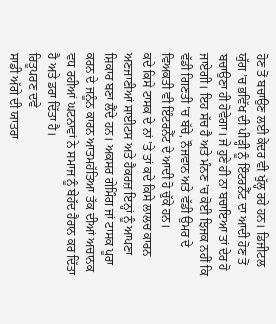ਹੋਣ ਤੋਂ ਬਚਾਉਣ ਲਈ ਕੇਂਦਰ ਵੀ ਖੁੱਲ੍ਹ ਰਹੇ ਹਨ। ਡਿਜੀਟਲ ਯੁੱਗ ’ਚ ਭਵਿੱਖ ਦੀ ਪੀੜ੍ਹੀ ਨੂੰ ਇੰਟਰਨੈੱਟ ਦਾ ਆਦੀ ਹੋਣ ਤੋਂ ਬਚਾਉਣਾ ਹੀ ਹੋਵੇਗਾ। ਜੇ ਹੁਣੇ ਹੀ ਨਾ ਬਚਾਇਆ ਤਾਂ ਦੇਰ ਹੋ ਜਾਏਗੀ। ਇਹ ਸੱਚ ਹੈ ਅਤੇ ਮੰਨਣ ’ਚ ਕੋਈ ਝਿਜਕ ਨਹੀਂ ਕਿ ਵੱਡੀ ਗਿਣਤੀ ’ਚ ਬੱਚੇ, ਨੌਜਵਾਨ ਅਤੇ ਵੱਡੀ ਉਮਰ ਦੇ ਵਿਅਕਤੀ ਵੀ ਇੰਟਰਨੈੱਟ ਦੇ ਆਦੀ ਹੋ ਚੁੱਕੇ ਹਨ।
ਕਦੇ ਕਿਸੇ ਟਾਸਕ ਦੇ ਨਾਂ ’ਤੇ ਤਾਂ ਕਦੇ ਕਿਸੇ ਲਾਲਚ ਕਾਰਨ ਅਣਜਾਣੀਆਂ ਸਾਈਟਸ ਅਤੇ ਹੈਕਰਜ਼ ਇਨ੍ਹਾਂ ਨੂੰ ਆਪਣਾ ਸ਼ਿਕਾਰ ਬਣਾ ਲੈਂਦੇ ਹਨ। ਅਕਸਰ ਗੇਮਿੰਗ ਜਾਂ ਟਾਸਕ ਪੂਰਾ ਕਰਨ ਦੇ ਜਨੂੰਨ ਕਾਰਨ ਆਤਮਹੱਤਿਆ ਤੱਕ ਦੀਆਂ ਅਚਾਨਕ ਵਧ ਰਹੀਆਂ ਘਟਨਾਵਾਂ ਨੇ ਸਮਾਜ ਨੂੰ ਬੇਹੱਦ ਹੈਰਾਨ ਕਰ ਦਿੱਤਾ ਹੈ ਅਤੇ ਡਰਾ ਦਿੱਤਾ ਹੈ।
ਰਿਤੂਪਰਣ ਦਵੇ
ਸਾਡੀ ਅੱਗੇ ਦੀ ਯਾਤਰਾ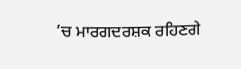’ਚ ਮਾਰਗਦਰਸ਼ਕ ਰਹਿਣਗੇ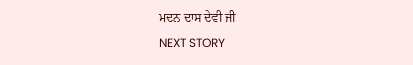ਮਦਨ ਦਾਸ ਦੇਵੀ ਜੀ
NEXT STORY